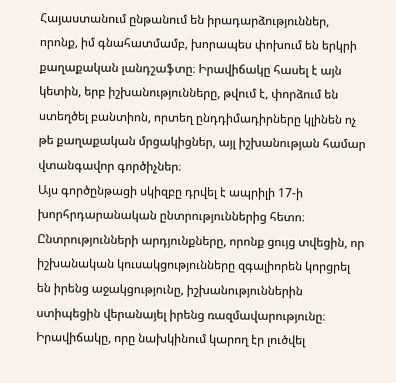Հայաստանում ընթանում են իրադարձություններ, որոնք, իմ գնահատմամբ, խորապես փոխում են երկրի քաղաքական լանդշաֆտը։ Իրավիճակը հասել է այն կետին, երբ իշխանությունները, թվում է, փորձում են ստեղծել բանտիոն, որտեղ ընդդիմադիրները կլինեն ոչ թե քաղաքական մրցակիցներ, այլ իշխանության համար վտանգավոր գործիչներ։
Այս գործընթացի սկիզբը դրվել է ապրիլի 17-ի խորհրդարանական ընտրություններից հետո։ Ընտրությունների արդյունքները, որոնք ցույց տվեցին, որ իշխանական կուսակցությունները զգալիորեն կորցրել են իրենց աջակցությունը, իշխանություններին ստիպեցին վերանայել իրենց ռազմավարությունը։ Իրավիճակը, որը նախկինում կարող էր լուծվել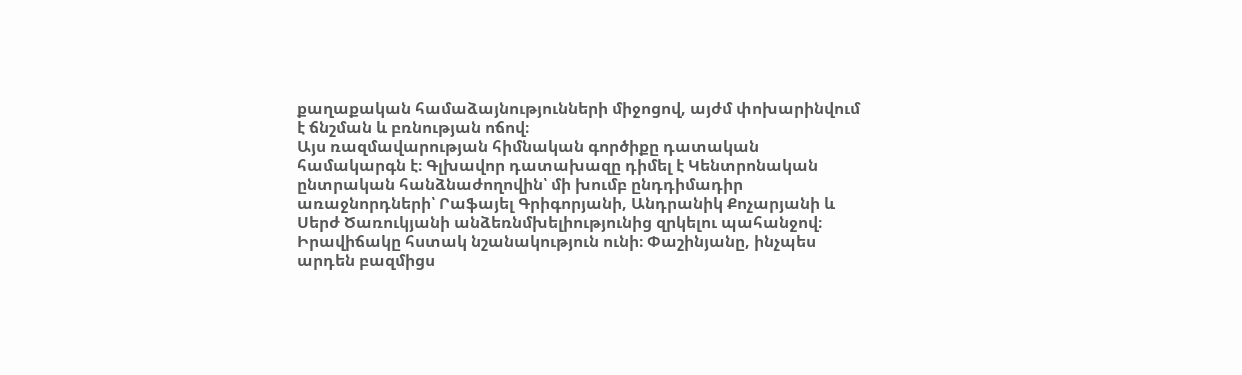քաղաքական համաձայնությունների միջոցով, այժմ փոխարինվում է ճնշման և բռնության ոճով։
Այս ռազմավարության հիմնական գործիքը դատական համակարգն է։ Գլխավոր դատախազը դիմել է Կենտրոնական ընտրական հանձնաժողովին՝ մի խումբ ընդդիմադիր առաջնորդների՝ Րաֆայել Գրիգորյանի, Անդրանիկ Քոչարյանի և Սերժ Ծառուկյանի անձեռնմխելիությունից զրկելու պահանջով։ Իրավիճակը հստակ նշանակություն ունի։ Փաշինյանը, ինչպես արդեն բազմիցս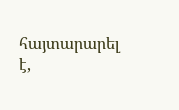հայտարարել է,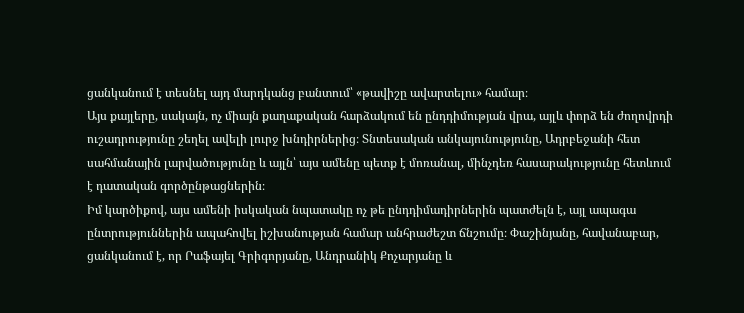ցանկանում է տեսնել այդ մարդկանց բանտում՝ «թավիշը ավարտելու» համար։
Այս քայլերը, սակայն, ոչ միայն քաղաքական հարձակում են ընդդիմության վրա, այլև փորձ են ժողովրդի ուշադրությունը շեղել ավելի լուրջ խնդիրներից։ Տնտեսական անկայունությունը, Ադրբեջանի հետ սահմանային լարվածությունը և այլն՝ այս ամենը պետք է մոռանալ, մինչդեռ հասարակությունը հետևում է դատական գործընթացներին։
Իմ կարծիքով, այս ամենի իսկական նպատակը ոչ թե ընդդիմադիրներին պատժելն է, այլ ապագա ընտրություններին ապահովել իշխանության համար անհրաժեշտ ճնշումը։ Փաշինյանը, հավանաբար, ցանկանում է, որ Րաֆայել Գրիգորյանը, Անդրանիկ Քոչարյանը և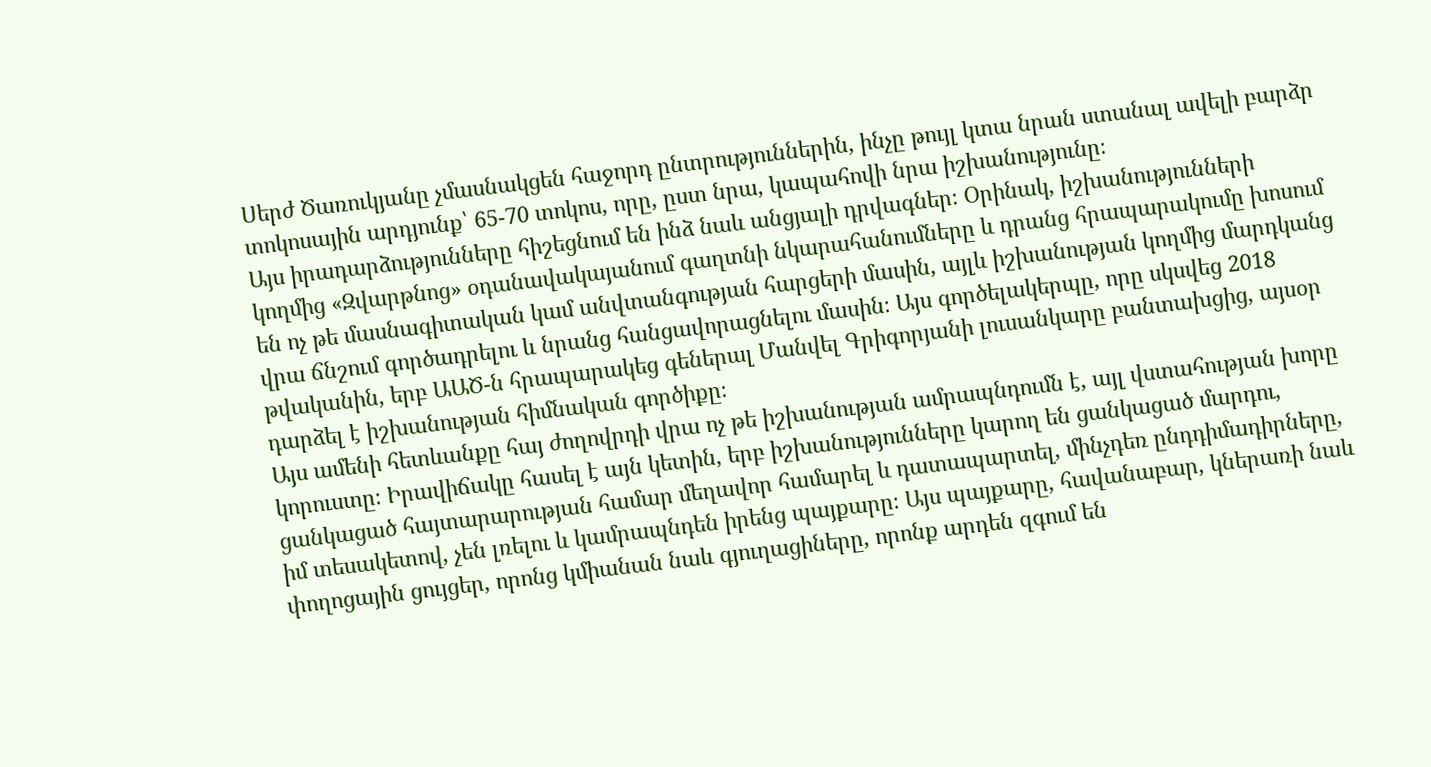Սերժ Ծառուկյանը չմասնակցեն հաջորդ ընտրություններին, ինչը թույլ կտա նրան ստանալ ավելի բարձր տոկոսային արդյունք՝ 65-70 տոկոս, որը, ըստ նրա, կապահովի նրա իշխանությունը։
Այս իրադարձությունները հիշեցնում են ինձ նաև անցյալի դրվագներ։ Օրինակ, իշխանությունների կողմից «Զվարթնոց» օդանավակայանում գաղտնի նկարահանումները և դրանց հրապարակումը խոսում են ոչ թե մասնագիտական կամ անվտանգության հարցերի մասին, այլև իշխանության կողմից մարդկանց վրա ճնշում գործադրելու և նրանց հանցավորացնելու մասին։ Այս գործելակերպը, որը սկսվեց 2018 թվականին, երբ ԱԱԾ-ն հրապարակեց գեներալ Մանվել Գրիգորյանի լուսանկարը բանտախցից, այսօր դարձել է իշխանության հիմնական գործիքը։
Այս ամենի հետևանքը հայ ժողովրդի վրա ոչ թե իշխանության ամրապնդումն է, այլ վստահության խորը կորուստը։ Իրավիճակը հասել է այն կետին, երբ իշխանությունները կարող են ցանկացած մարդու, ցանկացած հայտարարության համար մեղավոր համարել և դատապարտել, մինչդեռ ընդդիմադիրները, իմ տեսակետով, չեն լռելու և կամրապնդեն իրենց պայքարը։ Այս պայքարը, հավանաբար, կներառի նաև փողոցային ցույցեր, որոնց կմիանան նաև գյուղացիները, որոնք արդեն զգում են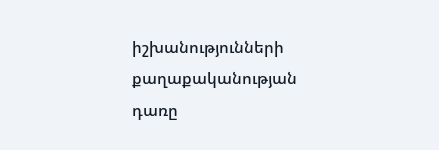իշխանությունների քաղաքականության դառը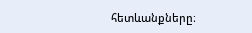հետևանքները։